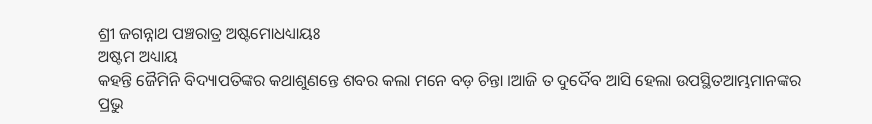ଶ୍ରୀ ଜଗନ୍ନାଥ ପଞ୍ଚରାତ୍ର ଅଷ୍ଟମୋଧଧ୍ୟାୟଃ
ଅଷ୍ଟମ ଅଧ୍ୟାୟ
କହନ୍ତି ଜୈମିନି ବିଦ୍ୟାପତିଙ୍କର କଥାଶୁଣନ୍ତେ ଶବର କଲା ମନେ ବଡ଼ ଚିନ୍ତା ।ଆଜି ତ ଦୁର୍ଦୈବ ଆସି ହେଲା ଉପସ୍ଥିତଆମ୍ଭମାନଙ୍କର ପ୍ରଭୁ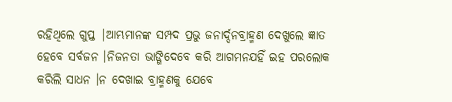ରହିଥିଲେ ଗୁପ୍ତ |ଆମ୍ଭମାନଙ୍କ ସମ୍ପଦ ପ୍ରଭୁ ଜନାର୍ଦ୍ଦନବ୍ରାହ୍ମଣ ଦେଖୁଲେ ଜ୍ଞାତ ହେବେ ସର୍ବଜନ ।ନିଜନତା ଭାଙ୍ଗିଦେବେ କରି ଆଗମନଯହିଁ ଇହ ପରଲୋକ କରିଲି ସାଧନ ।ନ ଦେଖାଇ ବ୍ରାହ୍ମଣକୁ ଯେବେ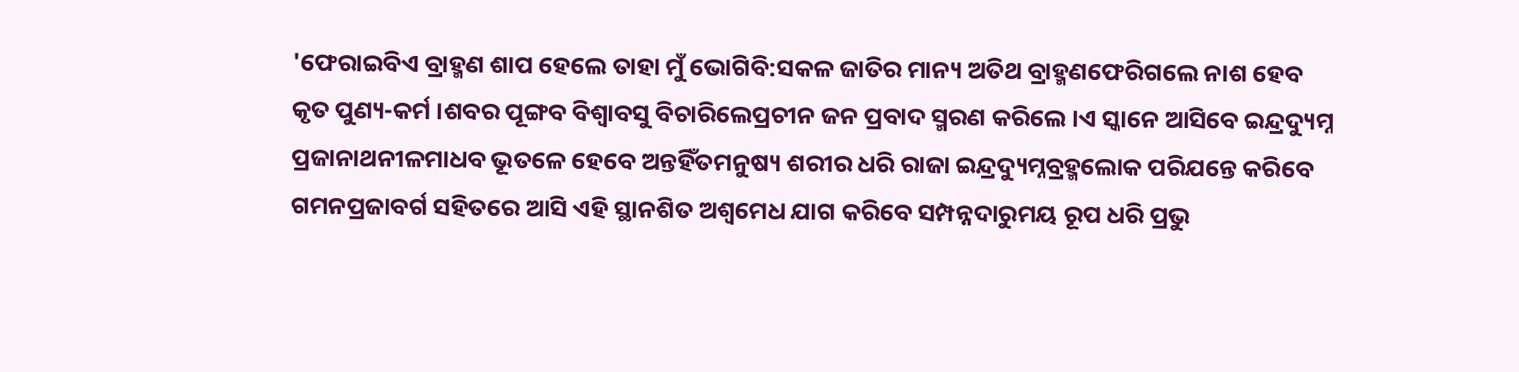'ଫେରାଇବିଏ ବ୍ରାହ୍ମଣ ଶାପ ହେଲେ ତାହା ମୁଁ ଭୋଗିବି:ସକଳ ଜାତିର ମାନ୍ୟ ଅତିଥ ବ୍ରାହ୍ମଣଫେରିଗଲେ ନାଶ ହେବ କୃତ ପୁଣ୍ୟ-କର୍ମ ।ଶବର ପୂଙ୍ଗବ ବିଶ୍ଵାବସୁ ବିଚାରିଲେପ୍ରଚୀନ ଜନ ପ୍ରବାଦ ସ୍ମରଣ କରିଲେ ।ଏ ସ୍କାନେ ଆସିବେ ଇନ୍ଦ୍ରଦ୍ୟୁମ୍ନ ପ୍ରଜାନାଥନୀଳମାଧବ ଭୂତଳେ ହେବେ ଅନ୍ତହିଁତମନୁଷ୍ୟ ଶରୀର ଧରି ରାଜା ଇନ୍ଦ୍ରଦ୍ୟୁମ୍ନବ୍ରହ୍ମଲୋକ ପରିଯନ୍ତେ କରିବେ ଗମନପ୍ରଜାବର୍ଗ ସହିତରେ ଆସି ଏହି ସ୍ଥାନଶିତ ଅଶ୍ଵମେଧ ଯାଗ କରିବେ ସମ୍ପନ୍ନଦାରୁମୟ ରୂପ ଧରି ପ୍ରଭୁ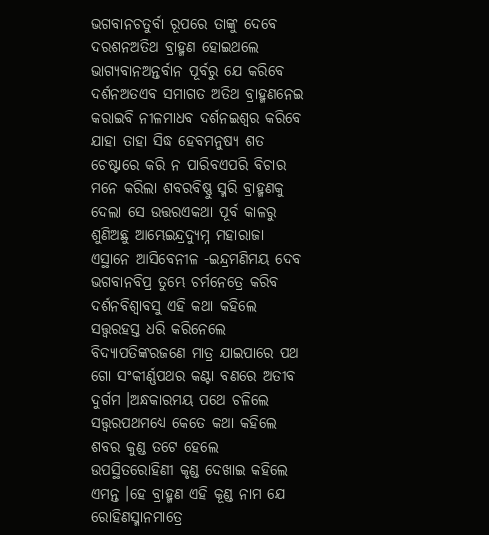ଭଗବାନଚତୁର୍ବା ରୂପରେ ତାଙ୍କୁ ଦେବେ ଦରଶନଅତିଥ ବ୍ରାହ୍ମଣ ହୋଇଥଲେ ଭାଗ୍ୟବାନଅନ୍ତର୍ବାନ ପୂର୍ବରୁ ଯେ କରିବେ ଦର୍ଶନଅତଏବ ସମାଗତ ଅତିଥ ବ୍ରାହ୍ମଣନେଇ କରାଇବି ନୀଳମାଧବ ଦର୍ଶନଇଶ୍ଵର କରିବେ ଯାହା ତାହା ସିଦ୍ଧ ହେବମନୁଷ୍ୟ ଶତ ଚେଷ୍ଟାରେ କରି ନ ପାରିବଏପରି ବିଚାର ମନେ କରିଲା ଶବରବିଷ୍ଣୁ ସ୍ମରି ବ୍ରାହ୍ମଣକୁ ଦେଲା ସେ ଉତ୍ତରଏକଥା ପୂର୍ବ କାଳରୁ ଶୁଣିଅଛୁ ଆମ୍ଭେଇନ୍ଦ୍ରଦ୍ୟୁମ୍ନ ମହାରାଜା ଏସ୍ଥାନେ ଆସିବେନୀଳ -ଇନ୍ଦ୍ରମଣିମୟ ଦେବ ଭଗବାନବିପ୍ର ତୁମ୍ଭେ ଚର୍ମନେତ୍ରେ କରିବ ଦର୍ଶନବିଶ୍ଵାବସୁ ଏହି କଥା କହିଲେ ସତ୍ତ୍ବରହସ୍ତ ଧରି କରିନେଲେ ବିଦ୍ୟାପତିଙ୍କରଜଣେ ମାତ୍ର ଯାଇପାରେ ପଥ ଗୋ ସଂକୀର୍ଣ୍ଣପଥର କଣ୍ଟା ବଣରେ ଅତୀବ ଦୁର୍ଗମ ।ଅନ୍ଧକାରମୟ ପଥେ ଚଳିଲେ ସତ୍ତ୍ବରପଥମଧ୍ୟେ କେତେ କଥା କହିଲେ ଶବର କୁଣ୍ଡ ତଟେ ହେଲେ ଉପସ୍ଥିତରୋହିଣୀ କୃଣ୍ଡ ଦେଖାଇ କହିଲେ ଏମନ୍ତ ।ହେ ବ୍ରାହ୍ମଣ ଏହି କୂଣ୍ଡ ନାମ ଯେ ରୋହିଣସ୍ମାନମାତ୍ରେ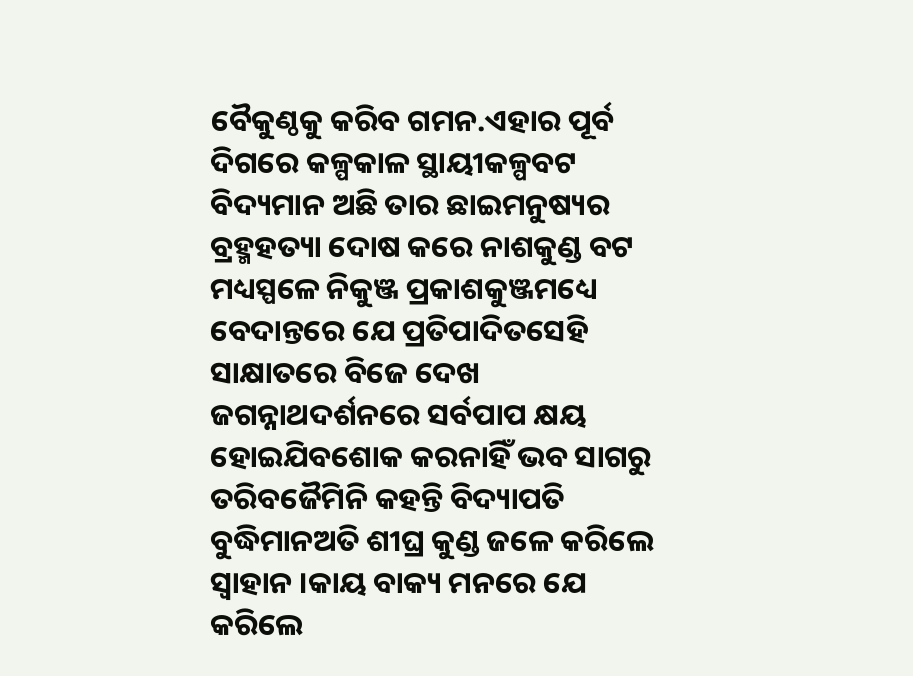ବୈକୁଣ୍ଠକୁ କରିବ ଗମନ.ଏହାର ପୂର୍ବ ଦିଗରେ କଳ୍ପକାଳ ସ୍ଥାୟୀକଳ୍ପବଟ ବିଦ୍ୟମାନ ଅଛି ତାର ଛାଇମନୁଷ୍ୟର ବ୍ରହ୍ମହତ୍ୟା ଦୋଷ କରେ ନାଶକୁଣ୍ଡ ବଟ ମଧ୍ୟସ୍ପଳେ ନିକୁଞ୍ଜ ପ୍ରକାଶକୁଞ୍ଜମଧ୍ୟେ ବେଦାନ୍ତରେ ଯେ ପ୍ରତିପାଦିତସେହି ସାକ୍ଷାତରେ ବିଜେ ଦେଖ ଜଗନ୍ନାଥଦର୍ଶନରେ ସର୍ବପାପ କ୍ଷୟ ହୋଇଯିବଶୋକ କରନାହିଁ ଭବ ସାଗରୁ ତରିବଜୈମିନି କହନ୍ତି ବିଦ୍ୟାପତି ବୁଦ୍ଧିମାନଅତି ଶୀଘ୍ର କୁଣ୍ଡ ଜଳେ କରିଲେ ସ୍ଵାହାନ ।କାୟ ବାକ୍ୟ ମନରେ ଯେ କରିଲେ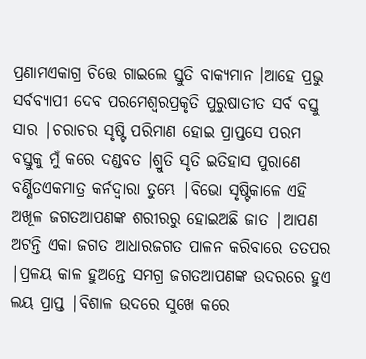ପ୍ରଣାମଏକାଗ୍ର ଚିତ୍ତେ ଗାଇଲେ ସ୍ତୁତି ବାକ୍ୟମାନ ।ଆହେ ପ୍ରଭୁ ସର୍ବବ୍ୟାପୀ ଦେବ ପରମେଶ୍ବରପ୍ରକୃତି ପୁରୁଷାତୀତ ସର୍ବ ବସ୍ତୁ ସାର |ଚରାଚର ସୃଷ୍ଟି ପରିମାଣ ହୋଇ ପ୍ରାପ୍ତସେ ପରମ ବସ୍ତୁକୁ ମୁଁ କରେ ଦଣ୍ଡବତ ।ଶ୍ରୁତି ସୃତି ଇତିହାସ ପୁରାଣେ ବର୍ଣ୍ଣିତଏକମାତ୍ର କର୍ନଦ୍ଵାରା ତୁମ୍ଭେ |ବିଭୋ ସୃଷ୍ଟିକାଳେ ଏହି ଅଖୂଳ ଜଗତଆପଣଙ୍କ ଶରୀରରୁ ହୋଇଅଛି ଜାତ |ଆପଣ ଅଟନ୍ତି ଏକା ଜଗତ ଆଧାରଜଗତ ପାଳନ କରିବାରେ ତତପର |ପ୍ରଳୟ କାଳ ହୁଅନ୍ତେ ସମଗ୍ର ଜଗତଆପଣଙ୍କ ଉଦରରେ ହୁଏ ଲୟ ପ୍ରାପ୍ତ |ବିଶାଳ ଉଦରେ ସୁଖେ କରେ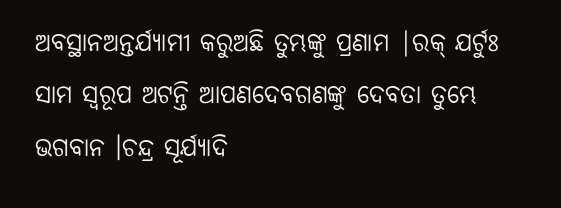ଅବସ୍ଥାନଅନ୍ତର୍ଯ୍ୟାମୀ କରୁଅଛି ତୁମ୍ଭଙ୍କୁ ପ୍ରଣାମ |ରକ୍ ଯର୍ଟୁଃ ସାମ ସ୍ଵରୂପ ଅଟନ୍ତି ଆପଣଦେବଗଣଙ୍କୁ ଦେବତା ତୁମ୍ଭେ ଭଗବାନ ।ଚନ୍ଦ୍ର ସୂର୍ଯ୍ୟାଦି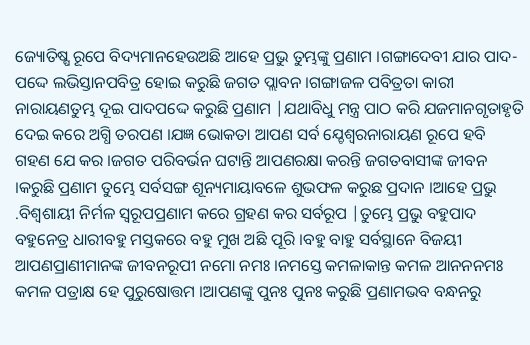ଜ୍ୟୋତିଷ୍ଷ ରୂପେ ବିଦ୍ୟମାନହେଉଅଛି ଆହେ ପ୍ରଭୁ ତୁମ୍ଭଙ୍କୁ ପ୍ରଣାମ ।ଗଙ୍ଗାଦେବୀ ଯାର ପାଦ-ପଦ୍ଦେ ଲଭିସ୍ତାନପବିତ୍ର ହୋଇ କରୁଛି ଜଗତ ପ୍ଲାବନ ।ଗଙ୍ଗାଜଳ ପବିତ୍ରତା କାରୀ ନାରାୟଣତୁମ୍ଭ ଦୂଇ ପାଦପଦ୍ଦେ କରୁଛି ପ୍ରଣାମ |ଯଥାବିଧୁ ମନ୍ତ୍ର ପାଠ କରି ଯଜମାନଗୃତାହୃତି ଦେଇ କରେ ଅଗ୍ଧି ତରପଣ ।ଯଜ୍ଞ ଭୋକତା ଆପଣ ସର୍ବ ଯ୍ଚେଶ୍ବରନାରାୟଣ ରୂପେ ହବି ଗହଣ ଯେ କର ।ଜଗତ ପରିବର୍ଭନ ଘଟାନ୍ତି ଆପଣରକ୍ଷା କରନ୍ତି ଜଗତବାସୀଙ୍କ ଜୀବନ ।କରୁଛି ପ୍ରଣାମ ତୁମ୍ଭେ ସର୍ବସଙ୍ଗ ଶୂନ୍ୟମାୟାବଳେ ଶୁଭଫଳ କରୁଛ ପ୍ରଦାନ ।ଆହେ ପ୍ରଭୁ .ବିଶ୍ଵଶାୟୀ ନିର୍ମଳ ସ୍ଵରୂପପ୍ରଣାମ କରେ ଗ୍ରହଣ କର ସର୍ବରୂପ |ତୁମ୍ଭେ ପ୍ରଭୁ ବହୁପାଦ ବହୁନେତ୍ର ଧାରୀବହୁ ମସ୍ତକରେ ବହୁ ମୁଖ ଅଛି ପୂରି ।ବହୁ ବାହୁ ସର୍ବସ୍ଥାନେ ବିଜୟୀ ଆପଣପ୍ରାଣୀମାନଙ୍କ ଜୀବନରୂପୀ ନମୋ ନମଃ ।ନମସ୍ତେ କମଳାକାନ୍ତ କମଳ ଆନନନମଃ କମଳ ପତ୍ରାକ୍ଷ ହେ ପୁରୁଷୋତ୍ତମ ।ଆପଣଙ୍କୁ ପୁନଃ ପୁନଃ କରୁଛି ପ୍ରଣାମଭବ ବନ୍ଧନରୁ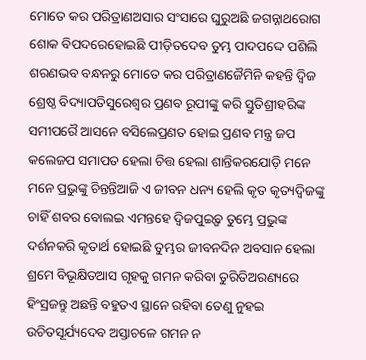ମୋତେ କର ପରିତ୍ରାଣଅସାର ସଂସାରେ ଘୁରୁଅଛି ଜଗନ୍ନାଥରୋଗ ଶୋକ ବିପଦରେହୋଇଛି ପୀଡ଼ିତଦେବ ତୁମ୍ଭ ପାଦପଦ୍ଦେ ପଶିଲି ଶରଣଭବ ବନ୍ଧନରୁ ମୋତେ କର ପରିତ୍ରାଣଜୈମିନି କହନ୍ତି ଦ୍ଵିଜ ଶ୍ରେଷ୍ଠ ବିଦ୍ୟାପତିସୁରେଶ୍ବର ପ୍ରଣବ ରୂପୀଙ୍କୁ କରି ସ୍ତୁତିଶ୍ରୀହରିଙ୍କ ସମୀପରୈ ଆସନେ ବସିଲେପ୍ରଣତ ହୋଇ ପ୍ରଣବ ମନ୍ତ୍ର ଜପ କଲେଜପ ସମାପତ ହେଲା ଚିତ୍ତ ହେଲା ଶାନ୍ତିକରଯୋଡ଼ି ମନେ ମନେ ପ୍ରଭୁଙ୍କୁ ଚିନ୍ତନ୍ତିଆଜି ଏ ଜୀବନ ଧନ୍ୟ ହେଲି କୃତ କୃତ୍ୟଦ୍ଵିଜଙ୍କୁ ଚାହିଁ ଶବର ବୋଲଇ ଏମନ୍ତହେ ଦ୍ଵିଜପୁଇ୍ଗବ ତୁମ୍ଭେ ପ୍ରଭୁଙ୍କ ଦର୍ଶନକରି କୃତାର୍ଥ ହୋଇଛି ତୁମ୍ଭର ଜୀବନଦିନ ଅବସାନ ହେଲା ଶ୍ରମେ ବିଭୂକ୍ଷିତଆସ ଗୃହକୁ ଗମନ କରିବା ତୁରିତିଅରଣ୍ୟରେ ହିଂସ୍ରଜନ୍ତୁ ଅଛନ୍ତି ବହୁତଏ ସ୍ଥାନେ ରହିବା ତେଣୁ ନୁହଇ ଉଚିତସୂର୍ଯ୍ୟଦେବ ଅସ୍ତାଚଳେ ଗମନ ନ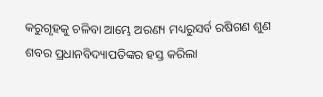କରୁଗୃହକୁ ଚଳିବା ଆମ୍ଭେ ଅରଣ୍ୟ ମଧ୍ୟରୁସର୍ବ ରଷିଗଣ ଶୁଣ ଶବର ପ୍ରଧାନବିଦ୍ୟାପତିଙ୍କର ହସ୍ତ କରିଲା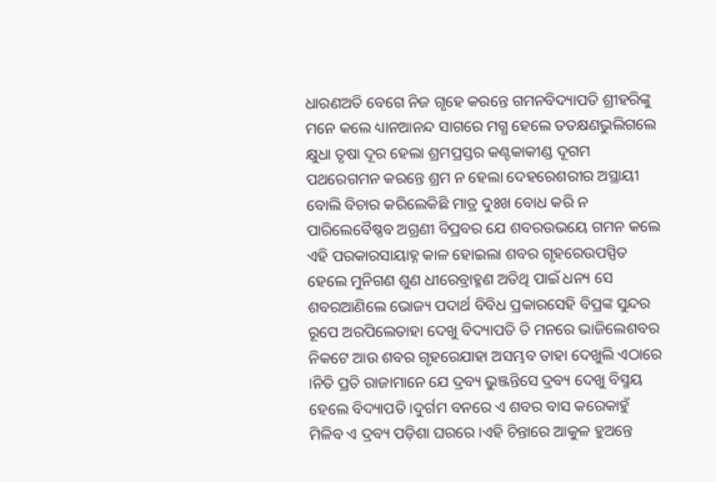ଧାରଣଅତି ବେଗେ ନିଜ ଗୃହେ କରନ୍ତେ ଗମନବିଦ୍ୟାପତି ଶ୍ରୀହରିଙ୍କୁ ମନେ କଲେ ଧ୍ୟାନଆନନ୍ଦ ସାଗରେ ମଗ୍ଧ ହେଲେ ତତକ୍ଷଣଭୁଲିଗଲେ କ୍ଷୁଧା ତୃଷା ଦୂର ହେଲା ଶ୍ରମପ୍ରସ୍ତର କଣ୍ଟକାକୀଣ୍ଡ ଦୂଗମ ପଥରେଗମନ କରନ୍ତେ ଶ୍ରମ ନ ହେଲା ଦେହରେଶରୀର ଅସ୍ଥାୟୀ ବୋଲି ବିଚାର କରିଲେକିଛି ମାତ୍ର ଦୁଃଖ ବୋଧ କରି ନ ପାରିଲେବୈଷ୍ଣବ ଅଗ୍ରଣୀ ବିପ୍ରବର ଯେ ଶବରଉଭୟେ ଗମନ କଲେ ଏହି ପରକାରସାୟାହ୍ନ କାଳ ହୋଇଲା ଶବର ଗୃହରେଉପସ୍ପିତ ହେଲେ ମୁନିଗଣ ଶୁଣ ଧୀରେବ୍ରାହ୍ମଣ ଅତିଥି ପାଇଁ ଧନ୍ୟ ସେ ଶବରଆଣିଲେ ଭୋଜ୍ୟ ପଦାର୍ଥ ବିବିଧ ପ୍ରକାରସେହି ବିପ୍ରଙ୍କ ସୁନ୍ଦର ରୂପେ ଅରପିଲେତାହା ଦେଖୁ ବିଦ୍ୟାପତି ତି ମନରେ ଭାଜିଲେଶବର ନିକଟେ ଆଉ ଶବର ଗୃହରେଯାହା ଅସମ୍ଭବ ତାହା ଦେଖୁଲି ଏଠାରେ ।ନିତି ପ୍ରତି ରାଜାମାନେ ଯେ ଦ୍ରବ୍ୟ ଭୁଞ୍ଜନ୍ତିସେ ଦ୍ରବ୍ୟ ଦେଖୁ ବିସ୍ମୟ ହେଲେ ବିଦ୍ୟାପତି ।ଦୁର୍ଗମ ବନରେ ଏ ଶବର ବାସ କରେକାହୁଁ ମିଳିବ ଏ ଦ୍ରବ୍ୟ ପଡ଼ିଶା ଘରରେ ।ଏହି ଚିନ୍ତାରେ ଆକୁଳ ହୁଅନ୍ତେ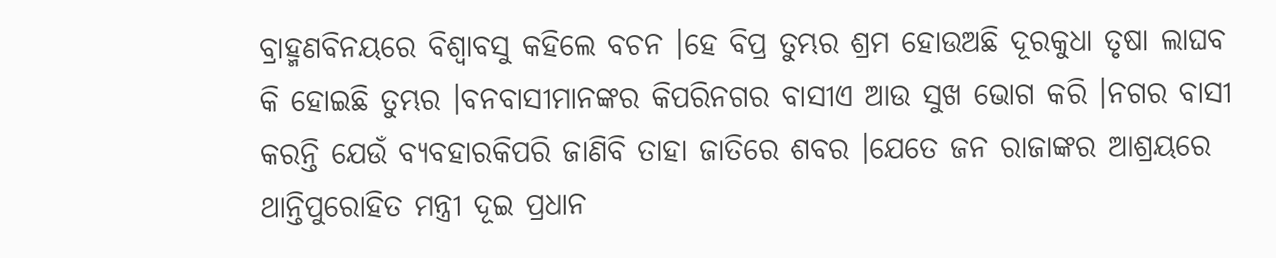ବ୍ରାହ୍ମଣବିନୟରେ ବିଶ୍ଵାବସୁ କହିଲେ ବଚନ ।ହେ ବିପ୍ର ତୁମ୍ଭର ଶ୍ରମ ହୋଉଅଛି ଦୂରକୁଧା ତୃଷା ଲାଘବ କି ହୋଇଛି ତୁମ୍ଭର ।ବନବାସୀମାନଙ୍କର କିପରିନଗର ବାସୀଏ ଆଉ ସୁଖ ଭୋଗ କରି ।ନଗର ବାସୀ କରନ୍ତି ଯେଉଁ ବ୍ୟବହାରକିପରି ଜାଣିବି ତାହା ଜାତିରେ ଶବର ।ଯେତେ ଜନ ରାଜାଙ୍କର ଆଶ୍ରୟରେ ଥାନ୍ତିପୁରୋହିତ ମନ୍ତ୍ରୀ ଦୂଇ ପ୍ରଧାନ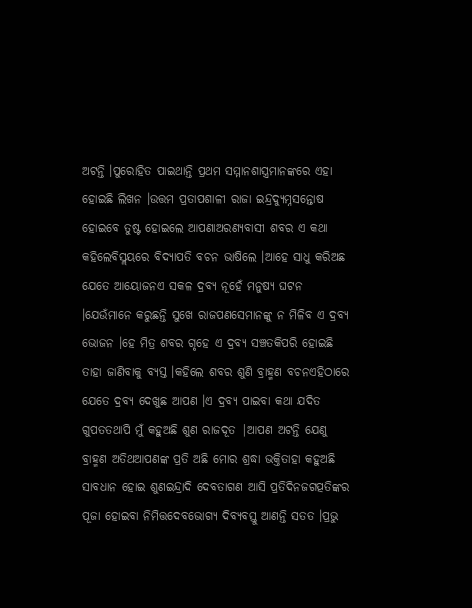ଅଟନ୍ତି ।ପୁରୋହିତ ପାଇଥାନ୍ତି ପ୍ରଥମ ସମ୍ମାନଶାସ୍ତ୍ରମାନଙ୍କରେ ଏହା ହୋଇଛି ଲିଖନ ।ଉତ୍ତମ ପ୍ରତାପଶାଳୀ ରାଜା ଇନ୍ଦ୍ରଦ୍ୟୁମ୍ନସନ୍ତୋଷ ହୋଇବେ ତୁଷ୍ଟ ହୋଇଲେ ଆପଣାଅରଣ୍ୟବାସୀ ଶବର ଏ କଥା କହିଲେବିସ୍ଲୟରେ ବିଦ୍ୟାପତି ବଚନ ଭାଷିଲେ ।ଆହେ ସାଧୁ କରିଅଛ ଯେତେ ଆୟୋଜନଏ ସକଳ ଦ୍ରବ୍ଯ ନୂହେଁ ମନୁଷ୍ୟ ଘଟନ ।ଯେଉଁମାନେ କରୁଛନ୍ତି ସୁଖେ ରାଜପଣସେମାନଙ୍କୁ ନ ମିଳିବ ଏ ଦ୍ରବ୍ୟ ଭୋଜନ ।ହେ ମିତ୍ର ଶବର ଗୃହେ ଏ ଦ୍ରବ୍ୟ ସଞ୍ଚତକିପରି ହୋଇଛି ତାହା ଜାଣିବାକୁ ବ୍ଯସ୍ତ ।କହିଲେ ଶବର ଶୁଣି ବ୍ରାହ୍ମଣ ବଚନଏହିଠାରେ ଯେତେ ଦ୍ରବ୍ୟ ଦେଖୁଛ ଆପଣ ।ଏ ଦ୍ରବ୍ୟ ପାଇବା କଥା ଯଦିତ ଗୁପତତଥାପି ମୁଁ କହୁଅଛି ଶୁଣ ରାଜଦୂତ |ଆପଣ ଅଟନ୍ତି ଯେଣୁ ବ୍ରାହ୍ମଣ ଅତିଥଆପଣଙ୍କ ପ୍ରତି ଅଛି ମୋର ଶ୍ରଦ୍ଧା ଭକ୍ତିତାହା କହୁଅଛି ସାବଧାନ ହୋଇ ଶୁଣଇନ୍ଦ୍ରାଦି ଦେବତାଗଣ ଆସି ପ୍ରତିଦିନଜଗତ୍ପତିଙ୍କର ପୂଜା ହୋଇବା ନିମିତ୍ତଦେବଭୋଗ୍ୟ ଦିବ୍ୟବସ୍ତୁ ଆଣନ୍ତି ସତତ ।ପ୍ରଭୁ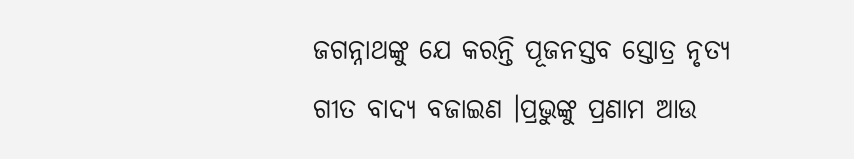ଜଗନ୍ନାଥଙ୍କୁ ଯେ କରନ୍ତି ପୂଜନସ୍ତବ ସ୍ତୋତ୍ର ନୃତ୍ୟ ଗୀତ ବାଦ୍ୟ ବଜାଇଣ ।ପ୍ରଭୁଙ୍କୁ ପ୍ରଣାମ ଆଉ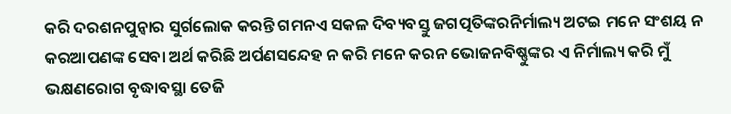କରି ଦରଶନପୁନ୍ବାର ସୁର୍ଗଲୋକ କରନ୍ତି ଗମନଏ ସକଳ ଦିବ୍ୟବସ୍ତୁ ଜଗତ୍ପତିଙ୍କରନିର୍ମାଲ୍ୟ ଅଟଇ ମନେ ସଂଶୟ ନ କରଆପଣଙ୍କ ସେବା ଅର୍ଥ କରିଛି ଅର୍ପଣସନ୍ଦେହ ନ କରି ମନେ କରନ ଭୋଜନବିଷ୍ଣୁଙ୍କର ଏ ନିର୍ମାଲ୍ୟ କରି ମୁଁ ଭକ୍ଷଣରୋଗ ବୃଦ୍ଧାବସ୍ଥା ତେଜି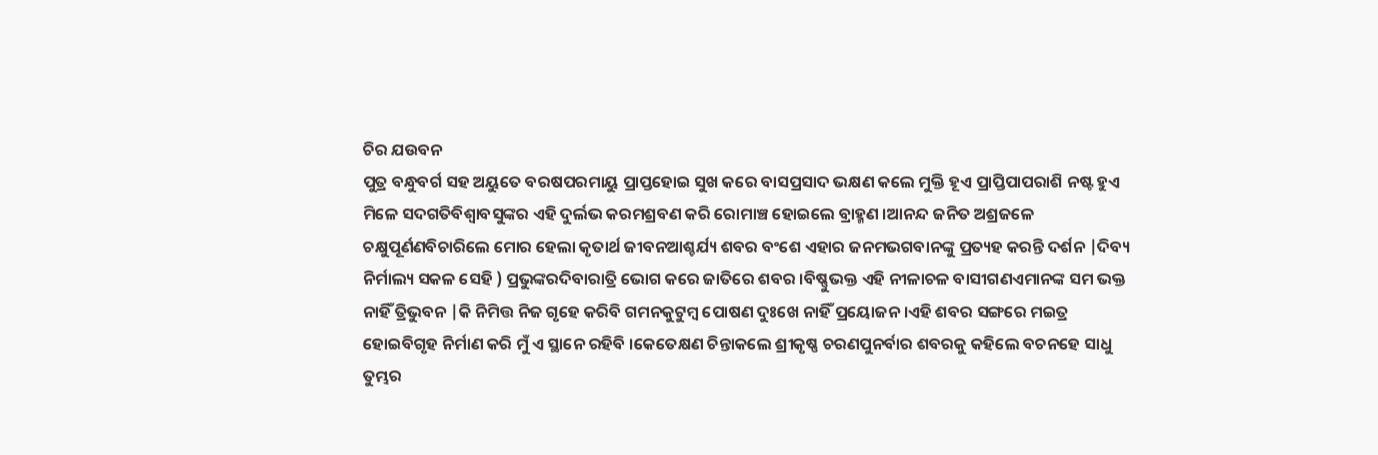ଚିର ଯଉବନ
ପୁତ୍ର ବନ୍ଧୁବର୍ଗ ସହ ଅୟୁତେ ବରଷପରମାୟୁ ପ୍ରାପ୍ତହୋଇ ସୁଖ କରେ ବାସପ୍ରସାଦ ଭକ୍ଷଣ କଲେ ମୁକ୍ତି ହୂଏ ପ୍ରାପ୍ତିପାପରାଶି ନଷ୍ଟ ହୁଏ ମିଳେ ସଦଗତିବିଶ୍ଵାବସୁଙ୍କର ଏହି ଦୁର୍ଲଭ କରମଶ୍ରବଣ କରି ରୋମାଞ୍ଚ ହୋଇଲେ ବ୍ରାହ୍ମଣ ।ଆନନ୍ଦ ଜନିତ ଅଶ୍ରଜଳେ ଚକ୍ଷୁପୂର୍ଣଣବିଚାରିଲେ ମୋର ହେଲା କୃତାର୍ଥ ଜୀବନଆଶ୍ଚର୍ଯ୍ୟ ଶବର ବଂଶେ ଏହାର ଜନମଭଗବାନଙ୍କୁ ପ୍ରତ୍ୟହ କରନ୍ତି ଦର୍ଶନ |ଦିବ୍ୟ ନିର୍ମାଲ୍ୟ ସକଳ ସେହି ) ପ୍ରଭୁଙ୍କରଦିବାରାତ୍ରି ଭୋଗ କରେ ଜାତିରେ ଶବର ।ବିଷ୍ଣୁଭକ୍ତ ଏହି ନୀଳାଚଳ ବାସୀଗଣଏମାନଙ୍କ ସମ ଭକ୍ତ ନାହିଁ ତ୍ରିଭୁବନ |କି ନିମିତ୍ତ ନିଜ ଗୃହେ କରିବି ଗମନକୁଟୁମ୍ବ ପୋଷଣ ଦୁଃଖେ ନାହିଁ ପ୍ରୟୋଜନ ।ଏହି ଶବର ସଙ୍ଗରେ ମଇତ୍ର ହୋଇବିଗୃହ ନିର୍ମାଣ କରି ମୁଁ ଏ ସ୍ଥାନେ ରହିବି ।କେତେକ୍ଷଣ ଚିନ୍ତାକଲେ ଶ୍ରୀକୃଷ୍ଣ ଚରଣପୁନର୍ବାର ଶବରକୁ କହିଲେ ବଚନହେ ସାଧୁ ତୁମ୍ଭର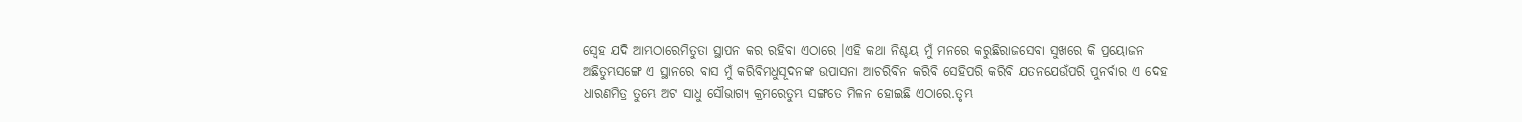ସ୍ବେହ ଯଦି ଆମ୍ଭଠାରେମିତୁତା ସ୍ଥାପନ କର ରହିବା ଏଠାରେ ।ଏହି କଥା ନିଶ୍ଚୟ ମୁଁ ମନରେ କରୁଛିରାଜସେବା ସୁଖରେ କି ପ୍ରୟୋଜନ ଅଛିତୁମ୍ଭସଙ୍ଗେ ଏ ସ୍ଥାନରେ ବାସ ମୁଁ କରିବିମଧୁସୂଦନଙ୍କ ଉପାସନା ଆଚରିବିନ କରିବି ସେହିପରି କରିବି ଯତନଯେଉଁପରି ପୁନର୍ବାର ଏ ଦେହ ଧାରଣମିତ୍ର ତୁମ୍ଭେ ଅଟ ସାଧୁ ସୌଭାଗ୍ୟ କ୍ରମରେତୁମ୍ଭ ସଙ୍ଗତେ ମିଳନ ହୋଇଛି ଏଠାରେ.ତୃମ୍ଭ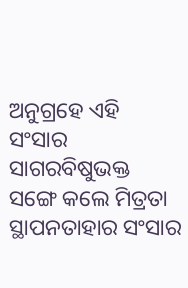ଅନୁଗ୍ରହେ ଏହି ସଂସାର ସାଗରବିଷୁଭକ୍ତ ସଙ୍ଗେ କଲେ ମିତ୍ରତା ସ୍ଥାପନତାହାର ସଂସାର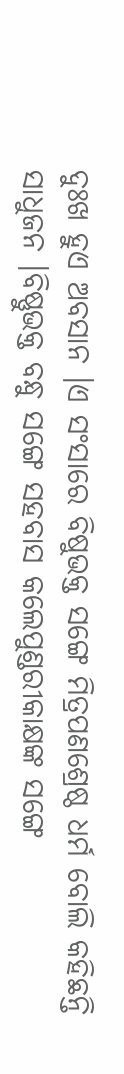ଦୁଃଖ ହୁଏ ଅବସାନ ।ଏ ସଂସାରେ ବିଷୁଭକ୍ତ ସଙ୍ଗେ ମିତ୍ରପଣଶ୍ରେଷ୍ଠ ଧର୍ମ ବୋଲି କହିଛନ୍ତି ସାଧୁଜନ ।ବିଷ୍ଣୁଭକ୍ତ ବନ୍ଧୁ ସଙ୍ଗେ ସହବାସ କଲେପୁଣ୍ଡରୀକାକ୍ଷଙ୍କ ସଙ୍ଗେ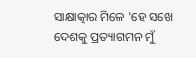ସାକ୍ଷାତ୍କାର ମିଳେ 'ହେ ସଖେ ଦେଶକୁ ପ୍ରତ୍ୟାଗମନ ମୁଁ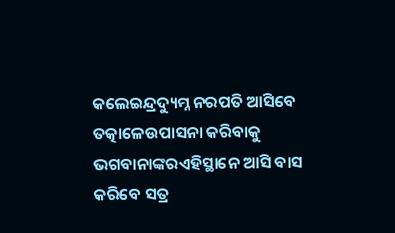କଲେଇନ୍ଦ୍ରଦ୍ୟୁମ୍ନ ନରପତି ଆସିବେ ତତ୍କାଳେଉପାସନା କରିବାକୁ ଭଗବାନାଙ୍କରଏହିସ୍ଥାନେ ଆସି ବାସ କରିବେ ସତ୍ର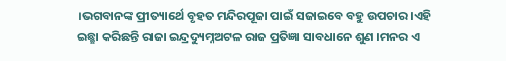।ଭଗବାନଙ୍କ ପ୍ରୀତ୍ୟାର୍ଥେ ବୃହତ ମନ୍ଦିରପୂଜା ପାଇଁ ସଜାଇବେ ବହୁ ଉପଚାର ।ଏହି ଇଛ୍ଛା କରିଛନ୍ତି ରାଜା ଇନ୍ଦ୍ରଦ୍ୟୁମ୍ନଅଟଳ ରାଜ ପ୍ରତିଜ୍ଞା ସାବଧାନେ ଶୁଣ ।ମନର ଏ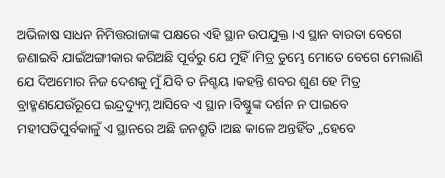ଅଭିଳାଷ ସାଧନ ନିମିତ୍ତରାଜାଙ୍କ ପକ୍ଷରେ ଏହି ସ୍ଥାନ ଉପଯୁକ୍ତ ।ଏ ସ୍ଥାନ ବାରତା ବେଗେ ଜଣାଇବି ଯାଇଁଅଙ୍ଗୀକାର କରିଅଛି ପୂର୍ବରୁ ଯେ ମୁହିଁ ।ମିତ୍ର ତୁମ୍ଭେ ମୋତେ ବେଗେ ମେଲାଣି ଯେ ଦିଅମୋର ନିଜ ଦେଶକୁ ମୁଁ ଯିବି ତ ନିଶ୍ଚୟ ।କହନ୍ତି ଶବର ଶୁଣ ହେ ମିତ୍ର ବ୍ରାହ୍ମଣଯେଉଁରୂପେ ଇନ୍ଦ୍ରଦ୍ୟୁମ୍ନ ଆସିବେ ଏ ସ୍ଥାନ ।ବିଷ୍ଣୁଙ୍କ ଦର୍ଶନ ନ ପାଇବେ ମହୀପତିପୁର୍ବକାଳୁଁ ଏ ସ୍ଥାନରେ ଅଛି ଜନଶ୍ରୁତି ।ଅଛ କାଳେ ଅନ୍ତହିଁତ „ହେବେ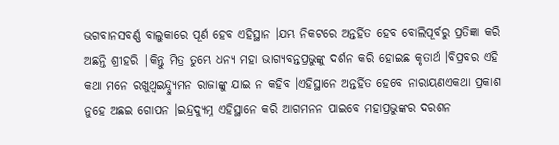ଭଗବାନସବର୍ଣ୍ଣ ବାଲୁକାରେ ପୂର୍ଣ ହେବ ଏହିସ୍ଥାନ ।ଯମ୍ଭ ନିକଟରେ ଅନ୍ତର୍ହିତ ହେବ ବୋଲିପୂର୍ବରୁ ପ୍ରତିଜ୍ଞା କରି ଅଛନ୍ତି ଶ୍ରୀହରି |କିନ୍ତୁ ମିତ୍ର ତୁମ୍ଭେ ଧନ୍ୟ ମହା ଭାଗ୍ୟବନ୍ତପ୍ରଭୁଙ୍କୁ ଦର୍ଶନ କରି ହୋଇଛ କୃତାର୍ଥ ।ବିପ୍ରବର ଏହି କଥା ମନେ ରଖୁଥ୍ବଇନ୍ଦ୍ଦ୍ୟୁମନ ରାଜାଙ୍କୁ ଯାଇ ନ କହିବ ।ଏହିସ୍ଥାନେ ଅନ୍ତର୍ହିତ ହେବେ ନାରାୟଣଏକଥା ପ୍ରକାଶ ନୁହେ ଅଛଇ ଗୋପନ ।ଇନ୍ଦ୍ରଦ୍ୟୁମ୍ନ ଏହିସ୍ଥାନେ କରି ଆଗମନନ ପାଇବେ ମହାପ୍ରଭୁଙ୍କର ଦରଶନ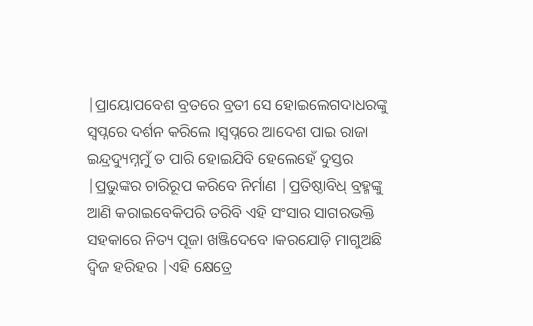|ପ୍ରାୟୋପବେଶ ବ୍ରତରେ ବ୍ରତୀ ସେ ହୋଇଲେଗଦାଧରଙ୍କୁ ସ୍ବପ୍ନରେ ଦର୍ଶନ କରିଲେ ।ସ୍ବପ୍ନରେ ଆଦେଶ ପାଇ ରାଜା ଇନ୍ଦ୍ରଦ୍ୟୁମ୍ନମୁଁ ତ ପାରି ହୋଇଯିବି ହେଲେହେଁ ଦୁସ୍ତର |ପ୍ରଭୁଙ୍କର ଚାରିରୂପ କରିବେ ନିର୍ମାଣ |ପ୍ରତିଷ୍ଠାବିଧ୍ ବ୍ରହ୍ମଙ୍କୁ ଆଣି କରାଇବେକିପରି ତରିବି ଏହି ସଂସାର ସାଗରଭକ୍ତି ସହକାରେ ନିତ୍ୟ ପୂଜା ଖଞ୍ଜିଦେବେ ।କରଯୋଡ଼ି ମାଗୁଅଛି ଦ୍ଵିଜ ହରିହର |ଏହି କ୍ଷେତ୍ରେ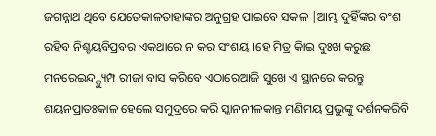ଜଗନ୍ନାଥ ଥିବେ ଯେତେକାଳତାହାଙ୍କର ଅନୁଗ୍ରହ ପାଇବେ ସକଳ |ଆମ୍ଭ ଦୁହିଁଙ୍କର ବଂଶ ରହିବ ନିଶ୍ଚୟବିପ୍ରବର ଏକଥାରେ ନ କର ସଂଶୟ ।ହେ ମିତ୍ର କିାଇ ଦୁଃଖ କରୁଛ ମନରେଇନ୍ଦ୍ଦ୍ୟୁମ୍ପ ରୀଜା ବାସ କରିବେ ଏଠାରେଆଜି ସୁଖେ ଏ ସ୍ଥାନରେ କରନ୍ତୁ ଶୟନପ୍ରାତଃକାଳ ହେଲେ ସମୁଦ୍ରରେ କରି ସ୍କାନନୀଳକାନ୍ତ ମଣିମୟ ପ୍ରଭୁଙ୍କୁ ଦର୍ଶନକରିବି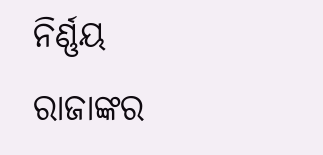ନିର୍ଣ୍ଣୟ ରାଜାଙ୍କର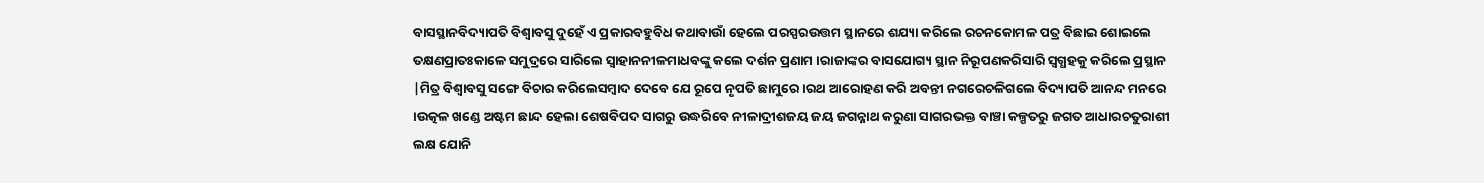ବାସସ୍ଥାନବିଦ୍ୟାପତି ବିଶ୍ଵାବସୁ ଦୁହେଁ ଏ ପ୍ରକାରବହୁବିଧ କଥାବାଉାଁ ହେଲେ ପରସ୍ପରଉତ୍ତମ ସ୍ଥାନରେ ଶଯ୍ୟା କରିଲେ ରଚନକୋମଳ ପତ୍ର ବିଛାଇ ଶୋଇଲେ ତକ୍ଷଣପ୍ରାତଃକାଳେ ସମୁଦ୍ରରେ ସାରିଲେ ସ୍ଵାହାନନୀଳମାଧବଙ୍କୁ କଲେ ଦର୍ଶନ ପ୍ରଣାମ ।ରାଜାଙ୍କର ବାସଯୋଗ୍ୟ ସ୍ଥାନ ନିରୂପଣକରିସାରି ସ୍ଵଗ୍ଧହକୁ କରିଲେ ପ୍ରସ୍ଥାନ |ମିତ୍ର ବିଶ୍ଵାବସୁ ସଙ୍ଗେ ବିଚାର କରିଲେସମ୍ବାଦ ଦେବେ ଯେ ରୂପେ ନୃପତି ଛାମୁରେ ।ରଥ ଆରୋହଣ କରି ଅବନ୍ତୀ ନଗରେଚଳିଗଲେ ବିଦ୍ୟାପତି ଆନନ୍ଦ ମନରେ ।ଉତ୍କଳ ଖଣ୍ଡେ ଅଷ୍ଟମ ଛାନ୍ଦ ହେଲା ଶେଷବିପଦ ସାଗରୁ ଉଦ୍ଧରିବେ ନୀଳାଦ୍ରୀଶଜୟ ଜୟ ଜଗନ୍ନାଥ କରୁଣା ସାଗରଭକ୍ତ ବାଞ୍ଚା କଳ୍ପତରୁ ଜଗତ ଆଧାରଚତୁରାଶୀ ଲକ୍ଷ ଯୋନି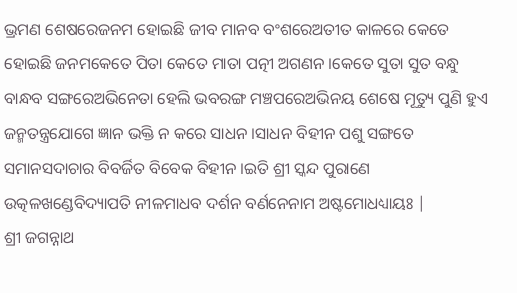ଭ୍ରମଣ ଶେଷରେଜନମ ହୋଇଛି ଜୀବ ମାନବ ବଂଶରେଅତୀତ କାଳରେ କେତେ ହୋଇଛି ଜନମକେତେ ପିତା କେତେ ମାତା ପତ୍ନୀ ଅଗଣନ ।କେତେ ସୁତା ସୁତ ବନ୍ଧୁ ବାନ୍ଧବ ସଙ୍ଗରେଅଭିନେତା ହେଲି ଭବରଙ୍ଗ ମଞ୍ଚପରେଅଭିନୟ ଶେଷେ ମୂତ୍ୟୁ ପୁଣି ହୁଏ ଜନ୍ମତନ୍ତ୍ରଯୋଗେ ଜ୍ଞାନ ଭକ୍ତି ନ କରେ ସାଧନ ।ସାଧନ ବିହୀନ ପଶୁ ସଙ୍ଗତେ ସମାନସଦାଚାର ବିବର୍ଜିତ ବିବେକ ବିହୀନ ।ଇତି ଶ୍ରୀ ସ୍କନ୍ଦ ପୁରାଣେ ଉତ୍କଳଖଣ୍ଡେବିଦ୍ୟାପତି ନୀଳମାଧବ ଦର୍ଶନ ବର୍ଣନେନାମ ଅଷ୍ଟମୋଧଧ୍ୟାୟଃ |
ଶ୍ରୀ ଜଗନ୍ନାଥ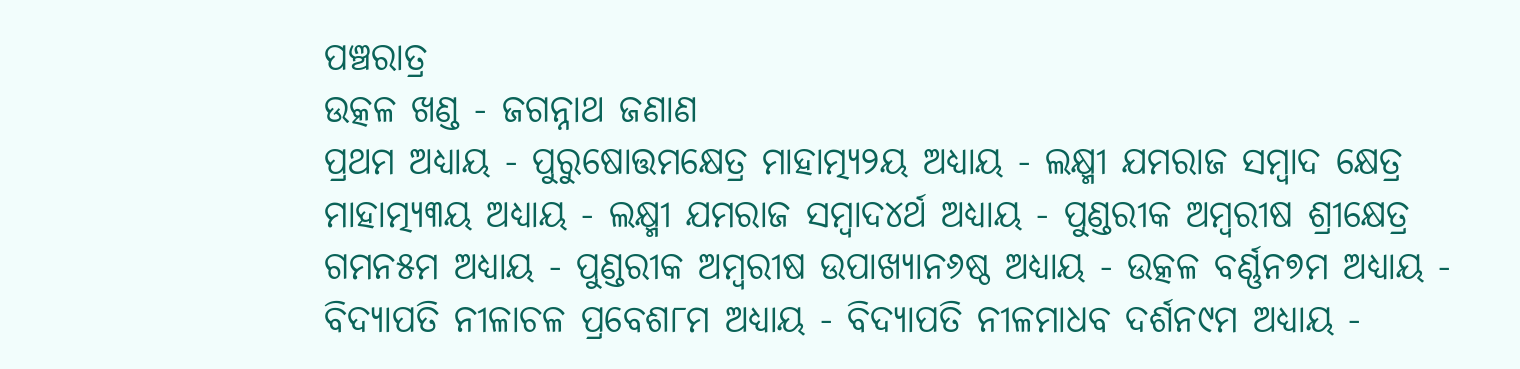ପଞ୍ଚରାତ୍ର
ଉତ୍କଳ ଖଣ୍ଡ - ଜଗନ୍ନାଥ ଜଣାଣ
ପ୍ରଥମ ଅଧ୍ୟାୟ - ପୁରୁଷୋତ୍ତମକ୍ଷେତ୍ର ମାହାତ୍ମ୍ୟ୨ୟ ଅଧ୍ୟାୟ - ଲକ୍ଷ୍ମୀ ଯମରାଜ ସମ୍ବାଦ କ୍ଷେତ୍ର ମାହାତ୍ମ୍ୟ୩ୟ ଅଧ୍ୟାୟ - ଲକ୍ଷ୍ମୀ ଯମରାଜ ସମ୍ବାଦ୪ର୍ଥ ଅଧ୍ୟାୟ - ପୁଣ୍ଡରୀକ ଅମ୍ବରୀଷ ଶ୍ରୀକ୍ଷେତ୍ର ଗମନ୫ମ ଅଧ୍ୟାୟ - ପୁଣ୍ଡରୀକ ଅମ୍ବରୀଷ ଉପାଖ୍ୟାନ୬ଷ୍ଠ ଅଧ୍ୟାୟ - ଉତ୍କଳ ବର୍ଣ୍ଣନ୭ମ ଅଧ୍ୟାୟ - ବିଦ୍ୟାପତି ନୀଳାଚଳ ପ୍ରବେଶ୮ମ ଅଧ୍ୟାୟ - ବିଦ୍ୟାପତି ନୀଳମାଧବ ଦର୍ଶନ୯ମ ଅଧ୍ୟାୟ -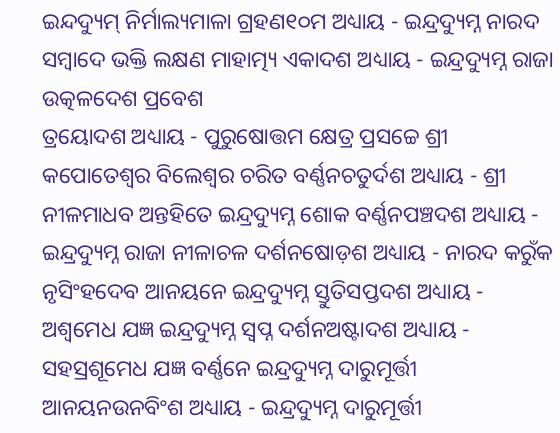ଇନ୍ଦଦ୍ୟୁମ୍ ନିର୍ମାଲ୍ୟମାଳା ଗ୍ରହଣ୧୦ମ ଅଧ୍ୟାୟ - ଇନ୍ଦ୍ରଦ୍ୟୁମ୍ନ ନାରଦ ସମ୍ବାଦେ ଭକ୍ତି ଲକ୍ଷଣ ମାହାତ୍ମ୍ୟ ଏକାଦଶ ଅଧ୍ୟାୟ - ଇନ୍ଦ୍ରଦ୍ୟୁମ୍ନ ରାଜା ଉତ୍କଳଦେଶ ପ୍ରବେଶ
ତ୍ରୟୋଦଶ ଅଧ୍ୟାୟ - ପୁରୁଷୋତ୍ତମ କ୍ଷେତ୍ର ପ୍ରସଚ୍ଚେ ଶ୍ରୀ କପୋତେଶ୍ଵର ବିଲେଶ୍ଵର ଚରିତ ବର୍ଣ୍ଣନଚତୁର୍ଦଶ ଅଧ୍ୟାୟ - ଶ୍ରୀ ନୀଳମାଧବ ଅନ୍ତହିତେ ଇନ୍ଦ୍ରଦ୍ୟୁମ୍ନ ଶୋକ ବର୍ଣ୍ଣନପଞ୍ଚଦଶ ଅଧ୍ୟାୟ - ଇନ୍ଦ୍ରଦ୍ୟୁମ୍ନ ରାଜା ନୀଳାଚଳ ଦର୍ଶନଷୋଡ଼ଶ ଅଧ୍ୟାୟ - ନାରଦ କରୁଁକ ନୃସିଂହଦେବ ଆନୟନେ ଇନ୍ଦ୍ରଦ୍ୟୁମ୍ନ ସ୍ତୁତିସପ୍ତଦଶ ଅଧ୍ୟାୟ - ଅଶ୍ଵମେଧ ଯଜ୍ଞ ଇନ୍ଦ୍ରଦ୍ୟୁମ୍ନ ସ୍ଵପ୍ନ ଦର୍ଶନଅଷ୍ଟାଦଶ ଅଧ୍ୟାୟ - ସହସ୍ରଶୂମେଧ ଯଜ୍ଞ ବର୍ଣ୍ଣନେ ଇନ୍ଦ୍ରଦ୍ୟୁମ୍ନ ଦାରୁମୂର୍ତ୍ତୀ ଆନୟନଉନବିଂଶ ଅଧ୍ୟାୟ - ଇନ୍ଦ୍ରଦ୍ୟୁମ୍ନ ଦାରୁମୂର୍ତ୍ତୀ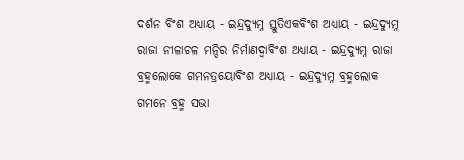ଦର୍ଶନ ବିଂଶ ଅଧ୍ୟାୟ - ଇନ୍ଦ୍ରଦ୍ୟୁମ୍ନ ସ୍ତୁତିଏକବିଂଶ ଅଧ୍ୟାୟ - ଇନ୍ଦ୍ରଦ୍ୟୁମ୍ନ ରାଜା ନୀଳାଚଳ ମନ୍ଦିର ନିର୍ମାଣଦ୍ଵାବିଂଶ ଅଧ୍ୟାୟ - ଇନ୍ଦ୍ରଦ୍ୟୁମ୍ନ ରାଜା ବ୍ରହ୍ମଲୋକେ ଗମନତ୍ରୟୋବିଂଶ ଅଧ୍ୟାୟ - ଇନ୍ଦ୍ରଦ୍ୟୁମ୍ନ ବ୍ରହ୍ମଲୋକ ଗମନେ ବ୍ରହ୍ମ ସଭା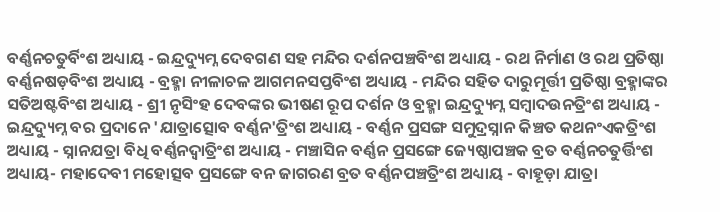ବର୍ଣ୍ଣନଚତୁର୍ବିଂଶ ଅଧ୍ୟାୟ - ଇନ୍ଦ୍ରଦ୍ୟୁମ୍ନ ଦେବଗଣ ସହ ମନ୍ଦିର ଦର୍ଶନପଞ୍ଚବିଂଶ ଅଧ୍ୟାୟ - ରଥ ନିର୍ମାଣ ଓ ରଥ ପ୍ରତିଷ୍ଠା ବର୍ଣ୍ଣନଷଡ଼ବିଂଶ ଅଧ୍ୟାୟ - ବ୍ରହ୍ମା ନୀଳାଚଳ ଆଗମନସପ୍ତବିଂଶ ଅଧ୍ୟାୟ - ମନ୍ଦିର ସହିତ ଦାରୁମୂର୍ତ୍ତୀ ପ୍ରତିଷ୍ଠା ବ୍ରହ୍ମାଙ୍କର ସତିଅଷ୍ଟବିଂଶ ଅଧ୍ୟାୟ - ଶ୍ରୀ ନୃସିଂହ ଦେବଙ୍କର ଭୀଷଣ ରୂପ ଦର୍ଶନ ଓ ବ୍ରହ୍ମା ଇନ୍ଦ୍ରଦ୍ୟୁମ୍ନ ସମ୍ବାଦଉନତ୍ରିଂଶ ଅଧ୍ୟାୟ - ଇନ୍ଦ୍ରଦ୍ୟୁମ୍ନ ବର ପ୍ରଦାନେ 'ଯାତ୍ରାତ୍ସୋବ ବର୍ଣ୍ଣନ'ତ୍ରିଂଶ ଅଧ୍ୟାୟ - ବର୍ଣ୍ଣନ ପ୍ରସଙ୍ଗ ସମୁଦ୍ରସ୍ନାନ କିଞ୍ଚତ କଥନଂଏକତ୍ରିଂଶ ଅଧ୍ୟାୟ - ସ୍ନାନଯତ୍ରା ବିଧି ବର୍ଣ୍ଣନଦ୍ଵାତ୍ରିଂଶ ଅଧ୍ୟାୟ - ମଞ୍ଚାସିନ ବର୍ଣ୍ଣନ ପ୍ରସଙ୍ଗେ ଜ୍ୟେଷ୍ଠାପଞ୍ଚକ ବ୍ରତ ବର୍ଣ୍ଣନଚତୁର୍ତ୍ତିଂଶ ଅଧ୍ୟାୟ- ମହାଦେବୀ ମହୋତ୍ସବ ପ୍ରସଙ୍ଗେ ବନ ଜାଗରଣ ବ୍ରତ ବର୍ଣ୍ଣନପଞ୍ଚତ୍ରିଂଶ ଅଧ୍ୟାୟ - ବାହୂଡ଼ା ଯାତ୍ରା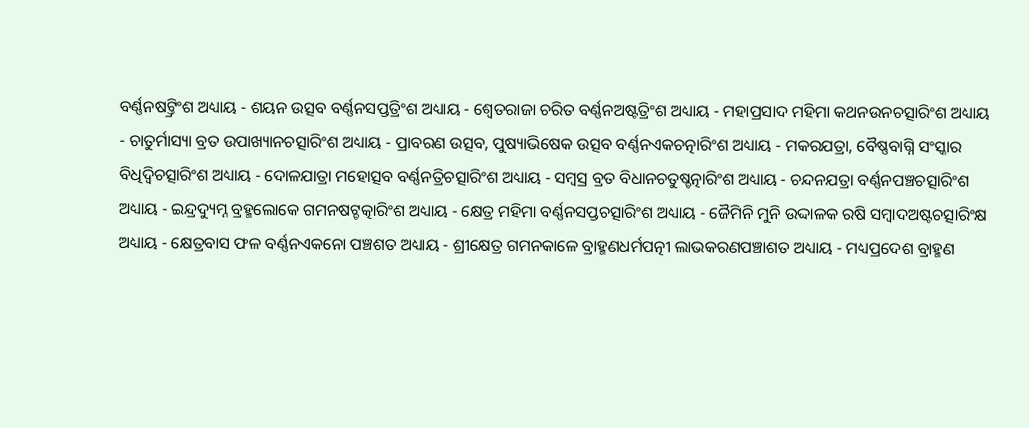ବର୍ଣ୍ଣନଷଟ୍ତ୍ରିଂଶ ଅଧ୍ୟାୟ - ଶୟନ ଉତ୍ସବ ବର୍ଣ୍ଣନସପ୍ତତ୍ରିଂଶ ଅଧ୍ୟାୟ - ଶ୍ଵେତରାଜା ଚରିତ ବର୍ଣ୍ଣନଅଷ୍ଟତ୍ରିଂଶ ଅଧ୍ୟାୟ - ମହାପ୍ରସାଦ ମହିମା କଥନଉନଚତ୍ସାରିଂଶ ଅଧ୍ୟାୟ - ଚାତୁର୍ମାସ୍ୟା ବ୍ରତ ଉପାଖ୍ୟାନଚତ୍ସାରିଂଶ ଅଧ୍ୟାୟ - ପ୍ରାବରଣ ଉତ୍ସବ, ପୁଷ୍ୟାଭିଷେକ ଉତ୍ସବ ବର୍ଣ୍ଣନଏକଚତ୍ନାରିଂଶ ଅଧ୍ୟାୟ - ମକରଯତ୍ରା, ବୈଷ୍ଣବାଗ୍ନି ସଂସ୍କାର ବିଧିଦ୍ଵିଚତ୍ସାରିଂଶ ଅଧ୍ୟାୟ - ଦୋଳଯାତ୍ରା ମହୋତ୍ସବ ବର୍ଣ୍ଣନତ୍ରିଚତ୍ସାରିଂଶ ଅଧ୍ୟାୟ - ସମ୍ବସ୍ର ବ୍ରତ ବିଧାନଚତୁଷ୍ଚତ୍ନାରିଂଶ ଅଧ୍ୟାୟ - ଚନ୍ଦନଯତ୍ରା ବର୍ଣ୍ଣନପଞ୍ଚଚତ୍ସାରିଂଶ ଅଧ୍ୟାୟ - ଇନ୍ଦ୍ରଦ୍ୟୁମ୍ନ ବ୍ରହ୍ମଲୋକେ ଗମନଷଟ୍ଚତ୍କାରିଂଶ ଅଧ୍ୟାୟ - କ୍ଷେତ୍ର ମହିମା ବର୍ଣ୍ଣନସପ୍ତଚତ୍ସାରିଂଶ ଅଧ୍ୟାୟ - ଜୈମିନି ମୁନି ଉଦ୍ଦାଳକ ରଷି ସମ୍ବାଦଅଷ୍ଟଚତ୍ସାରିଂକ୍ଷ ଅଧ୍ୟାୟ - କ୍ଷେତ୍ରବାସ ଫଳ ବର୍ଣ୍ଣନଏକନୋ ପଞ୍ଚଶତ ଅଧ୍ୟାୟ - ଶ୍ରୀକ୍ଷେତ୍ର ଗମନକାଳେ ବ୍ରାହ୍ମଣଧର୍ମପତ୍ନୀ ଲାଭକରଣପଞ୍ଚାଶତ ଅଧ୍ୟାୟ - ମଧ୍ୟପ୍ରଦେଶ ବ୍ରାହ୍ମଣ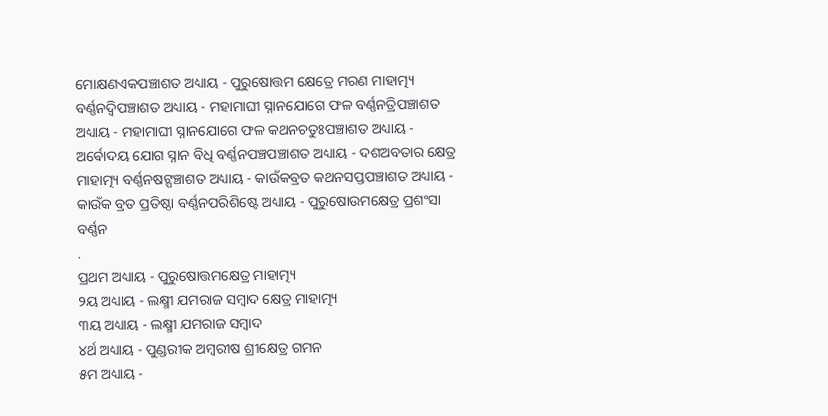ମୋକ୍ଷଣଏକପଞ୍ଚାଶତ ଅଧ୍ୟାୟ - ପୁରୁଷୋତ୍ତମ କ୍ଷେତ୍ରେ ମରଣ ମାହାତ୍ମ୍ୟ ବର୍ଣ୍ଣନଦ୍ଵିପଞ୍ଚାଶତ ଅଧ୍ୟାୟ - ମହାମାଘୀ ସ୍ନାନଯୋଗେ ଫଳ ବର୍ଣ୍ଣନତ୍ରିପଞ୍ଚାଶତ ଅଧ୍ୟାୟ - ମହାମାଘୀ ସ୍ନାନଯୋଗେ ଫଳ କଥନଚତୁଃପଞ୍ଚାଶତ ଅଧ୍ୟାୟ - ଅର୍ଵୋଦୟ ଯୋଗ ସ୍ନାନ ବିଧି ବର୍ଣ୍ଣନପଞ୍ଚପଞ୍ଚାଶତ ଅଧ୍ୟାୟ - ଦଶଅବତାର କ୍ଷେତ୍ର ମାହାତ୍ମ୍ୟ ବର୍ଣ୍ଣନଷଟ୍ପଞ୍ଚାଶତ ଅଧ୍ୟାୟ - କାଉଁକବ୍ରତ କଥନସପ୍ତପଞ୍ଚାଶତ ଅଧ୍ୟାୟ - କାଉଁକ ବ୍ରତ ପ୍ରତିଷ୍ଠା ବର୍ଣ୍ଣନପରିଶିଷ୍ଟେ ଅଧ୍ୟାୟ - ପୁରୁଷୋଉମକ୍ଷେତ୍ର ପ୍ରଶଂସା ବର୍ଣ୍ଣନ
.
ପ୍ରଥମ ଅଧ୍ୟାୟ - ପୁରୁଷୋତ୍ତମକ୍ଷେତ୍ର ମାହାତ୍ମ୍ୟ
୨ୟ ଅଧ୍ୟାୟ - ଲକ୍ଷ୍ମୀ ଯମରାଜ ସମ୍ବାଦ କ୍ଷେତ୍ର ମାହାତ୍ମ୍ୟ
୩ୟ ଅଧ୍ୟାୟ - ଲକ୍ଷ୍ମୀ ଯମରାଜ ସମ୍ବାଦ
୪ର୍ଥ ଅଧ୍ୟାୟ - ପୁଣ୍ଡରୀକ ଅମ୍ବରୀଷ ଶ୍ରୀକ୍ଷେତ୍ର ଗମନ
୫ମ ଅଧ୍ୟାୟ -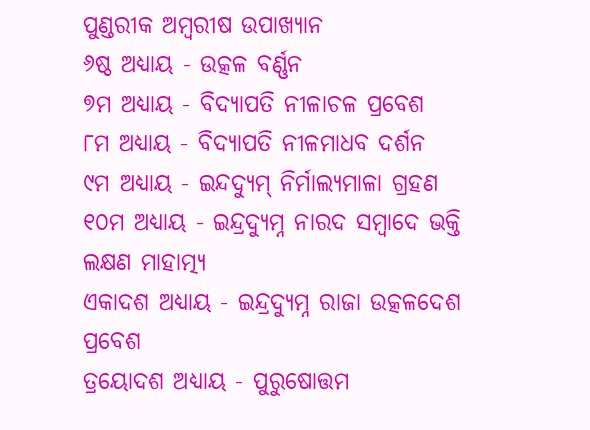ପୁଣ୍ଡରୀକ ଅମ୍ବରୀଷ ଉପାଖ୍ୟାନ
୬ଷ୍ଠ ଅଧ୍ୟାୟ - ଉତ୍କଳ ବର୍ଣ୍ଣନ
୭ମ ଅଧ୍ୟାୟ - ବିଦ୍ୟାପତି ନୀଳାଚଳ ପ୍ରବେଶ
୮ମ ଅଧ୍ୟାୟ - ବିଦ୍ୟାପତି ନୀଳମାଧବ ଦର୍ଶନ
୯ମ ଅଧ୍ୟାୟ - ଇନ୍ଦଦ୍ୟୁମ୍ ନିର୍ମାଲ୍ୟମାଳା ଗ୍ରହଣ
୧୦ମ ଅଧ୍ୟାୟ - ଇନ୍ଦ୍ରଦ୍ୟୁମ୍ନ ନାରଦ ସମ୍ବାଦେ ଭକ୍ତି ଲକ୍ଷଣ ମାହାତ୍ମ୍ୟ
ଏକାଦଶ ଅଧ୍ୟାୟ - ଇନ୍ଦ୍ରଦ୍ୟୁମ୍ନ ରାଜା ଉତ୍କଳଦେଶ ପ୍ରବେଶ
ତ୍ରୟୋଦଶ ଅଧ୍ୟାୟ - ପୁରୁଷୋତ୍ତମ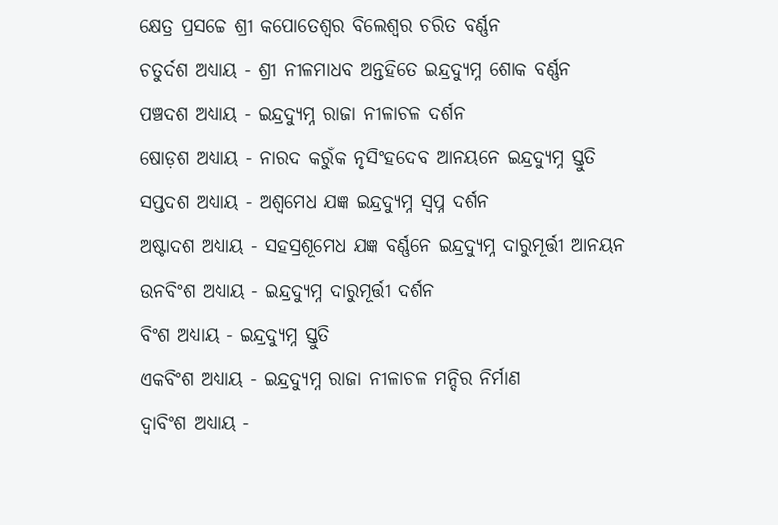କ୍ଷେତ୍ର ପ୍ରସଚ୍ଚେ ଶ୍ରୀ କପୋତେଶ୍ଵର ବିଲେଶ୍ଵର ଚରିତ ବର୍ଣ୍ଣନ
ଚତୁର୍ଦଶ ଅଧ୍ୟାୟ - ଶ୍ରୀ ନୀଳମାଧବ ଅନ୍ତହିତେ ଇନ୍ଦ୍ରଦ୍ୟୁମ୍ନ ଶୋକ ବର୍ଣ୍ଣନ
ପଞ୍ଚଦଶ ଅଧ୍ୟାୟ - ଇନ୍ଦ୍ରଦ୍ୟୁମ୍ନ ରାଜା ନୀଳାଚଳ ଦର୍ଶନ
ଷୋଡ଼ଶ ଅଧ୍ୟାୟ - ନାରଦ କରୁଁକ ନୃସିଂହଦେବ ଆନୟନେ ଇନ୍ଦ୍ରଦ୍ୟୁମ୍ନ ସ୍ତୁତି
ସପ୍ତଦଶ ଅଧ୍ୟାୟ - ଅଶ୍ଵମେଧ ଯଜ୍ଞ ଇନ୍ଦ୍ରଦ୍ୟୁମ୍ନ ସ୍ଵପ୍ନ ଦର୍ଶନ
ଅଷ୍ଟାଦଶ ଅଧ୍ୟାୟ - ସହସ୍ରଶୂମେଧ ଯଜ୍ଞ ବର୍ଣ୍ଣନେ ଇନ୍ଦ୍ରଦ୍ୟୁମ୍ନ ଦାରୁମୂର୍ତ୍ତୀ ଆନୟନ
ଉନବିଂଶ ଅଧ୍ୟାୟ - ଇନ୍ଦ୍ରଦ୍ୟୁମ୍ନ ଦାରୁମୂର୍ତ୍ତୀ ଦର୍ଶନ
ବିଂଶ ଅଧ୍ୟାୟ - ଇନ୍ଦ୍ରଦ୍ୟୁମ୍ନ ସ୍ତୁତି
ଏକବିଂଶ ଅଧ୍ୟାୟ - ଇନ୍ଦ୍ରଦ୍ୟୁମ୍ନ ରାଜା ନୀଳାଚଳ ମନ୍ଦିର ନିର୍ମାଣ
ଦ୍ଵାବିଂଶ ଅଧ୍ୟାୟ -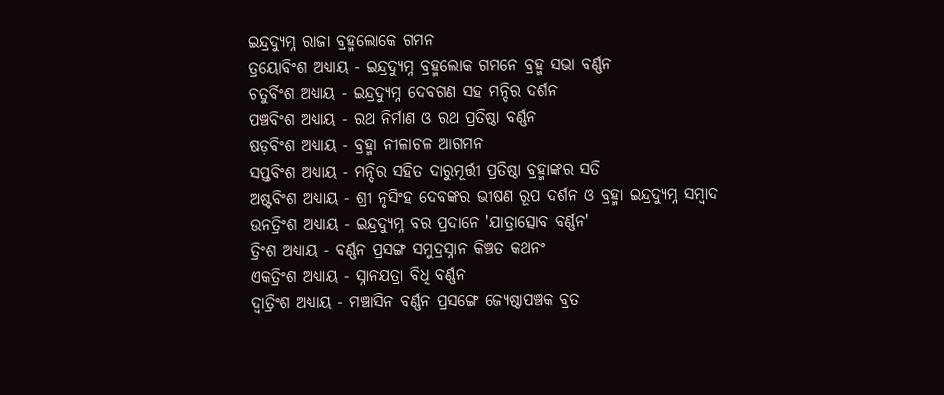ଇନ୍ଦ୍ରଦ୍ୟୁମ୍ନ ରାଜା ବ୍ରହ୍ମଲୋକେ ଗମନ
ତ୍ରୟୋବିଂଶ ଅଧ୍ୟାୟ - ଇନ୍ଦ୍ରଦ୍ୟୁମ୍ନ ବ୍ରହ୍ମଲୋକ ଗମନେ ବ୍ରହ୍ମ ସଭା ବର୍ଣ୍ଣନ
ଚତୁର୍ବିଂଶ ଅଧ୍ୟାୟ - ଇନ୍ଦ୍ରଦ୍ୟୁମ୍ନ ଦେବଗଣ ସହ ମନ୍ଦିର ଦର୍ଶନ
ପଞ୍ଚବିଂଶ ଅଧ୍ୟାୟ - ରଥ ନିର୍ମାଣ ଓ ରଥ ପ୍ରତିଷ୍ଠା ବର୍ଣ୍ଣନ
ଷଡ଼ବିଂଶ ଅଧ୍ୟାୟ - ବ୍ରହ୍ମା ନୀଳାଚଳ ଆଗମନ
ସପ୍ତବିଂଶ ଅଧ୍ୟାୟ - ମନ୍ଦିର ସହିତ ଦାରୁମୂର୍ତ୍ତୀ ପ୍ରତିଷ୍ଠା ବ୍ରହ୍ମାଙ୍କର ସତି
ଅଷ୍ଟବିଂଶ ଅଧ୍ୟାୟ - ଶ୍ରୀ ନୃସିଂହ ଦେବଙ୍କର ଭୀଷଣ ରୂପ ଦର୍ଶନ ଓ ବ୍ରହ୍ମା ଇନ୍ଦ୍ରଦ୍ୟୁମ୍ନ ସମ୍ବାଦ
ଉନତ୍ରିଂଶ ଅଧ୍ୟାୟ - ଇନ୍ଦ୍ରଦ୍ୟୁମ୍ନ ବର ପ୍ରଦାନେ 'ଯାତ୍ରାତ୍ସୋବ ବର୍ଣ୍ଣନ'
ତ୍ରିଂଶ ଅଧ୍ୟାୟ - ବର୍ଣ୍ଣନ ପ୍ରସଙ୍ଗ ସମୁଦ୍ରସ୍ନାନ କିଞ୍ଚତ କଥନଂ
ଏକତ୍ରିଂଶ ଅଧ୍ୟାୟ - ସ୍ନାନଯତ୍ରା ବିଧି ବର୍ଣ୍ଣନ
ଦ୍ଵାତ୍ରିଂଶ ଅଧ୍ୟାୟ - ମଞ୍ଚାସିନ ବର୍ଣ୍ଣନ ପ୍ରସଙ୍ଗେ ଜ୍ୟେଷ୍ଠାପଞ୍ଚକ ବ୍ରତ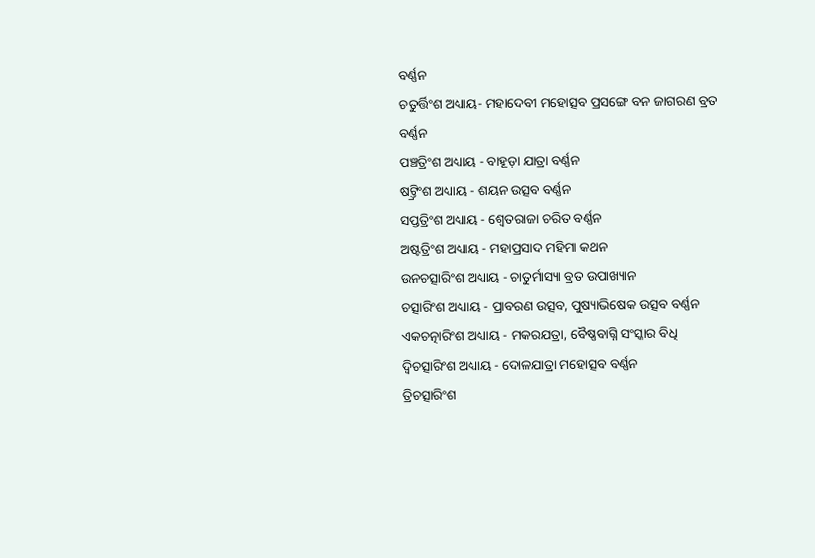ବର୍ଣ୍ଣନ
ଚତୁର୍ତ୍ତିଂଶ ଅଧ୍ୟାୟ- ମହାଦେବୀ ମହୋତ୍ସବ ପ୍ରସଙ୍ଗେ ବନ ଜାଗରଣ ବ୍ରତ ବର୍ଣ୍ଣନ
ପଞ୍ଚତ୍ରିଂଶ ଅଧ୍ୟାୟ - ବାହୂଡ଼ା ଯାତ୍ରା ବର୍ଣ୍ଣନ
ଷଟ୍ତ୍ରିଂଶ ଅଧ୍ୟାୟ - ଶୟନ ଉତ୍ସବ ବର୍ଣ୍ଣନ
ସପ୍ତତ୍ରିଂଶ ଅଧ୍ୟାୟ - ଶ୍ଵେତରାଜା ଚରିତ ବର୍ଣ୍ଣନ
ଅଷ୍ଟତ୍ରିଂଶ ଅଧ୍ୟାୟ - ମହାପ୍ରସାଦ ମହିମା କଥନ
ଉନଚତ୍ସାରିଂଶ ଅଧ୍ୟାୟ - ଚାତୁର୍ମାସ୍ୟା ବ୍ରତ ଉପାଖ୍ୟାନ
ଚତ୍ସାରିଂଶ ଅଧ୍ୟାୟ - ପ୍ରାବରଣ ଉତ୍ସବ, ପୁଷ୍ୟାଭିଷେକ ଉତ୍ସବ ବର୍ଣ୍ଣନ
ଏକଚତ୍ନାରିଂଶ ଅଧ୍ୟାୟ - ମକରଯତ୍ରା, ବୈଷ୍ଣବାଗ୍ନି ସଂସ୍କାର ବିଧି
ଦ୍ଵିଚତ୍ସାରିଂଶ ଅଧ୍ୟାୟ - ଦୋଳଯାତ୍ରା ମହୋତ୍ସବ ବର୍ଣ୍ଣନ
ତ୍ରିଚତ୍ସାରିଂଶ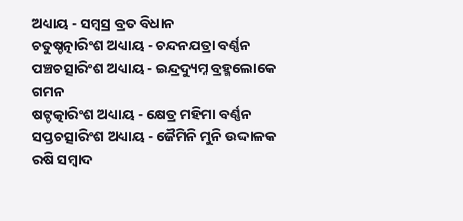ଅଧ୍ୟାୟ - ସମ୍ବସ୍ର ବ୍ରତ ବିଧାନ
ଚତୁଷ୍ଚତ୍ନାରିଂଶ ଅଧ୍ୟାୟ - ଚନ୍ଦନଯତ୍ରା ବର୍ଣ୍ଣନ
ପଞ୍ଚଚତ୍ସାରିଂଶ ଅଧ୍ୟାୟ - ଇନ୍ଦ୍ରଦ୍ୟୁମ୍ନ ବ୍ରହ୍ମଲୋକେ ଗମନ
ଷଟ୍ଚତ୍କାରିଂଶ ଅଧ୍ୟାୟ - କ୍ଷେତ୍ର ମହିମା ବର୍ଣ୍ଣନ
ସପ୍ତଚତ୍ସାରିଂଶ ଅଧ୍ୟାୟ - ଜୈମିନି ମୁନି ଉଦ୍ଦାଳକ ରଷି ସମ୍ବାଦ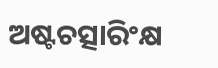ଅଷ୍ଟଚତ୍ସାରିଂକ୍ଷ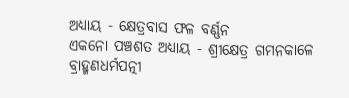ଅଧ୍ୟାୟ - କ୍ଷେତ୍ରବାସ ଫଳ ବର୍ଣ୍ଣନ
ଏକନୋ ପଞ୍ଚଶତ ଅଧ୍ୟାୟ - ଶ୍ରୀକ୍ଷେତ୍ର ଗମନକାଳେ ବ୍ରାହ୍ମଣଧର୍ମପତ୍ନୀ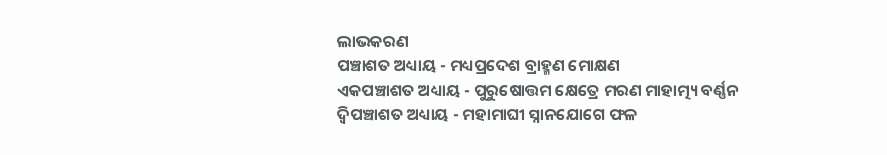ଲାଭକରଣ
ପଞ୍ଚାଶତ ଅଧ୍ୟାୟ - ମଧ୍ୟପ୍ରଦେଶ ବ୍ରାହ୍ମଣ ମୋକ୍ଷଣ
ଏକପଞ୍ଚାଶତ ଅଧ୍ୟାୟ - ପୁରୁଷୋତ୍ତମ କ୍ଷେତ୍ରେ ମରଣ ମାହାତ୍ମ୍ୟ ବର୍ଣ୍ଣନ
ଦ୍ଵିପଞ୍ଚାଶତ ଅଧ୍ୟାୟ - ମହାମାଘୀ ସ୍ନାନଯୋଗେ ଫଳ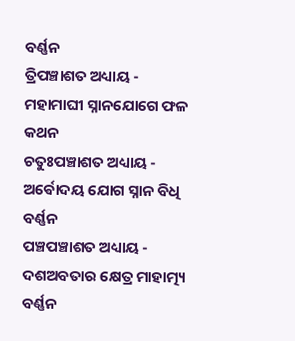ବର୍ଣ୍ଣନ
ତ୍ରିପଞ୍ଚାଶତ ଅଧ୍ୟାୟ - ମହାମାଘୀ ସ୍ନାନଯୋଗେ ଫଳ କଥନ
ଚତୁଃପଞ୍ଚାଶତ ଅଧ୍ୟାୟ - ଅର୍ଵୋଦୟ ଯୋଗ ସ୍ନାନ ବିଧି ବର୍ଣ୍ଣନ
ପଞ୍ଚପଞ୍ଚାଶତ ଅଧ୍ୟାୟ - ଦଶଅବତାର କ୍ଷେତ୍ର ମାହାତ୍ମ୍ୟ ବର୍ଣ୍ଣନ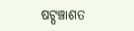ଷଟ୍ପଞ୍ଚାଶତ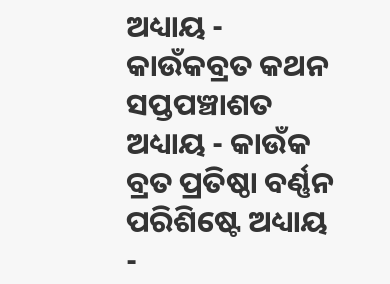ଅଧ୍ୟାୟ - କାଉଁକବ୍ରତ କଥନ
ସପ୍ତପଞ୍ଚାଶତ ଅଧ୍ୟାୟ - କାଉଁକ ବ୍ରତ ପ୍ରତିଷ୍ଠା ବର୍ଣ୍ଣନ
ପରିଶିଷ୍ଟେ ଅଧ୍ୟାୟ -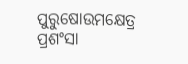ପୁରୁଷୋଉମକ୍ଷେତ୍ର ପ୍ରଶଂସା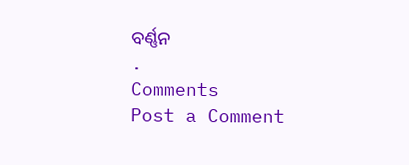ବର୍ଣ୍ଣନ
.
Comments
Post a Comment